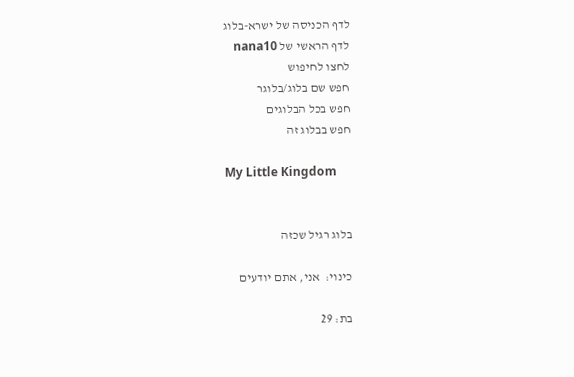לדף הכניסה של ישרא-בלוג
לדף הראשי של nana10
לחצו לחיפוש
חפש שם בלוג/בלוגר
חפש בכל הבלוגים
חפש בבלוג זה

My Little Kingdom


בלוג רגיל שכזה

כינוי:  אני, אתם יודעים

בת: 29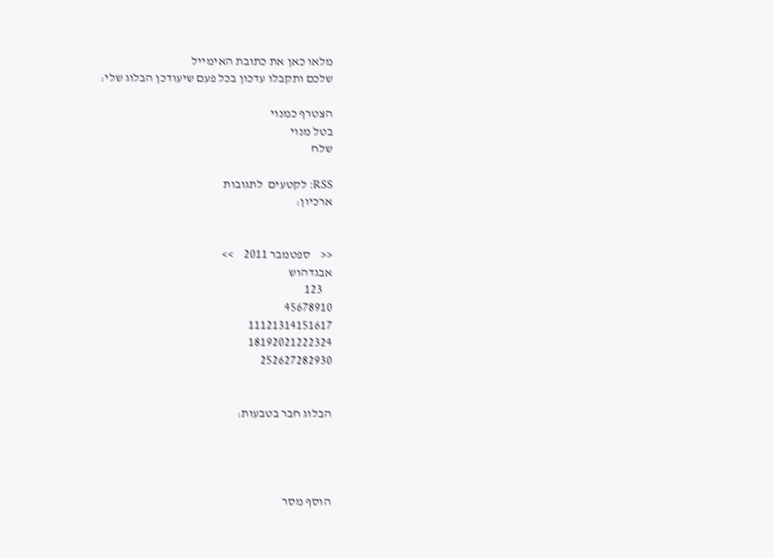מלאו כאן את כתובת האימייל
שלכם ותקבלו עדכון בכל פעם שיעודכן הבלוג שלי:

הצטרף כמנוי
בטל מנוי
שלח

RSS: לקטעים  לתגובות
ארכיון:


<<    ספטמבר 2011    >>
אבגדהוש
    123
45678910
11121314151617
18192021222324
252627282930


הבלוג חבר בטבעות:




הוסף מסר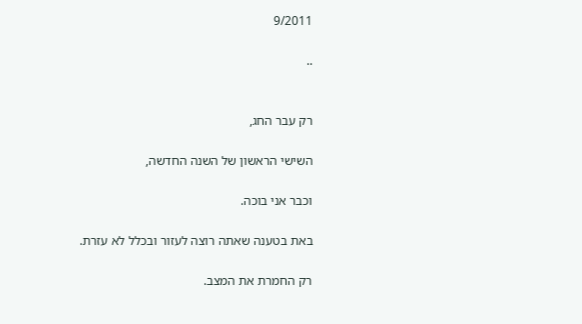9/2011

..


רק עבר החג,

השישי הראשון של השנה החדשה,

וכבר אני בוכה.

באת בטענה שאתה רוצה לעזור ובכלל לא עזרת.

רק החמרת את המצב.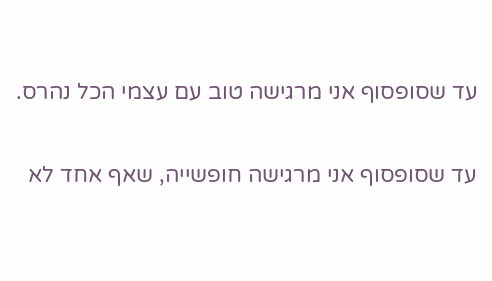עד שסופסוף אני מרגישה טוב עם עצמי הכל נהרס.

עד שסופסוף אני מרגישה חופשייה, שאף אחד לא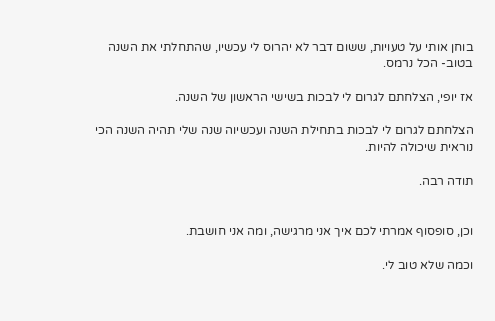בוחן אותי על טעויות, ששום דבר לא יהרוס לי עכשיו, שהתחלתי את השנה בטוב- הכל נרמס.

אז יופי, הצלחתם לגרום לי לבכות בשישי הראשון של השנה.

הצלחתם לגרום לי לבכות בתחילת השנה ועכשיוה שנה שלי תהיה השנה הכי נוראית שיכולה להיות.

תודה רבה.


וכן, סופסוף אמרתי לכם איך אני מרגישה, ומה אני חושבת.

וכמה שלא טוב לי.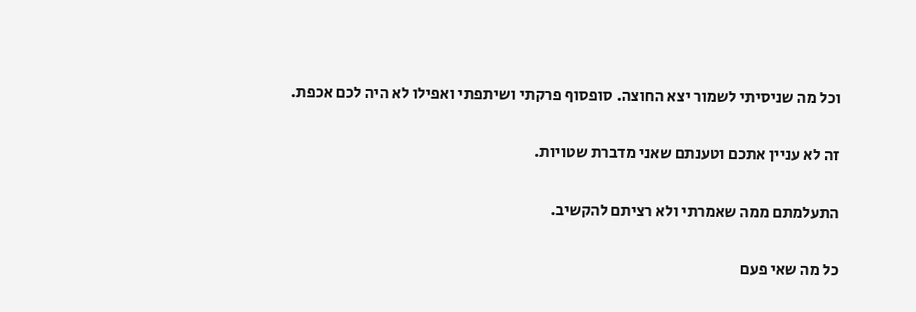וכל מה שניסיתי לשמור יצא החוצה. סופסוף פרקתי ושיתפתי ואפילו לא היה לכם אכפת.

זה לא עניין אתכם וטענתם שאני מדברת שטויות.

התעלמתם ממה שאמרתי ולא רציתם להקשיב.

כל מה שאי פעם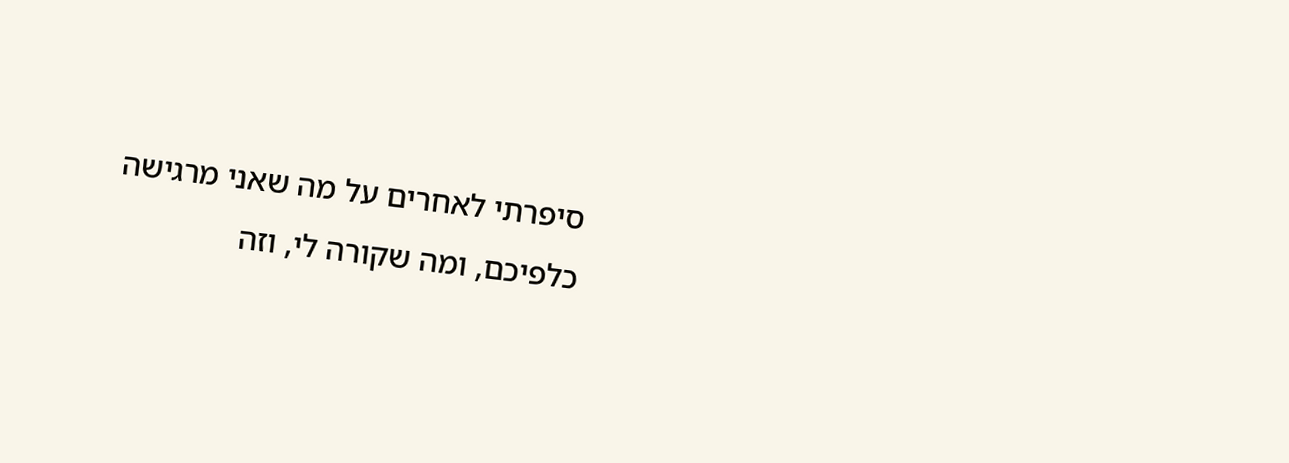סיפרתי לאחרים על מה שאני מרגישה כלפיכם, ומה שקורה לי, וזה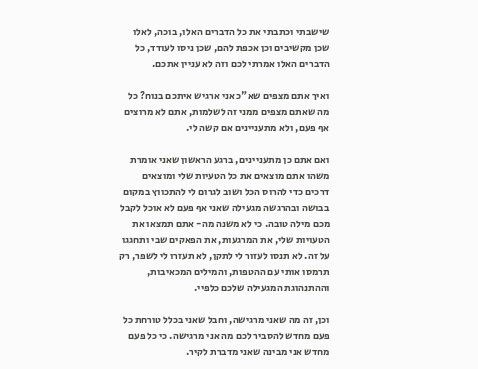שישבתי וכתבתי את כל הדברים האלו, בוכה, לאלו שכן מקשיבים וכן אכפת להם, שכן ניסו לעודד, כל הדברים האלו אמרתי לכם וזה לא עניין אתכם.

ואיך אתם מצפים שא"כ אני ארגיש איתכם בנוח? כל מה שאתם מצפים ממני זה לשלמות, אתם לא מרוצים אף פעם, ולא מתעניינים אם קשה לי.

ואם אתם כן מתעניינים, ברגע הראשון שאני אומרת משהו אתם מוצאים את כל הטעיות שלי ומוצאים דרכים כדי להרוס הכל ושוב לגרום לי להתכווץ במקום בבושה ובהרגשה מגעילה שאני אף פעם לא אוכל לקבל מכם מילה טובה. כי לא משנה מה- אתם תמצאו את הטעויות שלי, את המרגעות, את הפאקים שבי ותחגגו על זה. לא תנסו לעזור לי לתקן, לא תעזרו לי לשפר, רק תרמסו אותי עם ההטפות, והמילים המכאיבות, וההתנהוגת המגעילה שלכם כלפיי.

וכן, זה מה שאני מרגישה, וחבל שאני בכלל טורחת כל פעם מחדש להסביר לכם מה אני מרגישה. כי כל פעם מחדש אני מבינה שאני מדברת לקיר.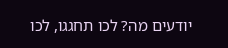יודעים מה? לכו תחגגו, לכו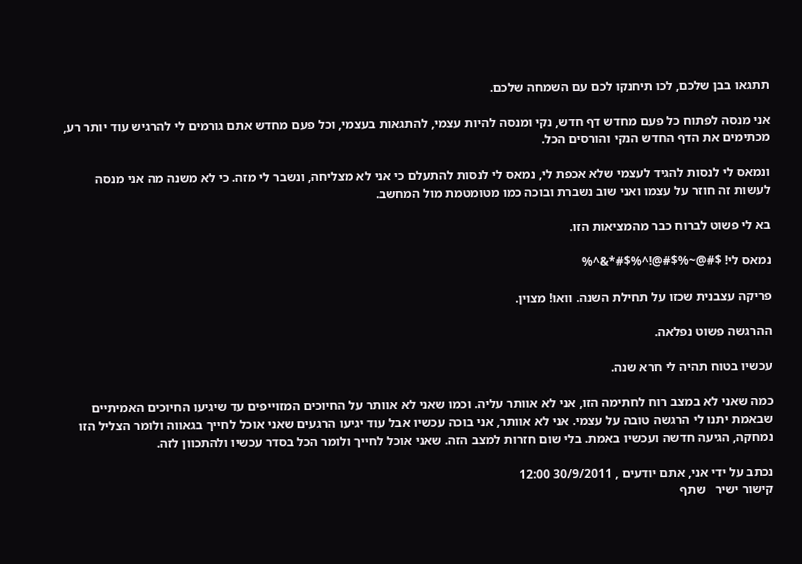תתגאו בבן שלכם, לכו תיחנקו לכם עם השמחה שלכם.

אני מנסה לפתוח כל פעם מחדש דף חדש, נקי ומנסה להיות עצמי, להתגאות בעצמי, וכל פעם מחדש אתם גורמים לי להרגיש עוד יותר רע, מכתימים את הדף החדש הנקי והורסים הכל.

ונמאס לי לנסות להגיד לעצמי שלא אכפת לי, נמאס לי לנסות להתעלם כי אני לא מצליחה, ונשבר לי מזה. כי לא משנה מה אני מנסה לעשות זה חוזר על עצמו ואני שוב נשברת ובוכה כמו מטומטמת מול המחשב.

בא לי פשוט לברוח כבר מהמציאות הזו.

נמאס לי! $#@~%$#@!^%$#*&^%

פריקה עצבנית שכזו על תחילת השנה. וואו! מצוין.

ההרגשה פשוט נפלאה.

עכשיו בטוח תהיה לי חרא שנה.

כמה שאני לא במצב רוח לחתימה הזו, אני לא אוותר עליה. וכמו שאני לא אוותר על החיוכים המזוייפים עד שיגיעו החיוכים האמיתיים שבאמת יתנו לי הרגשה טובה על עצמי. אני לא אוותר, אני בוכה עכשיו אבל עוד יגיעו הרגעים שאני אוכל לחייך בגאווה ולומר הצליל הזו נמחקה, הגיעה חדשה ועכשיו באמת. בלי שום חזרות למצב הזה. שאני אוכל לחייך ולומר הכל בסדר עכשיו ולהתכוון לזה.

נכתב על ידי אני, אתם יודעים , 30/9/2011 12:00
קישור ישיר   שתף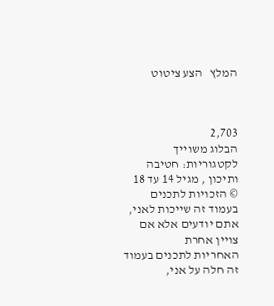המלץ   הצע ציטוט



2,703
הבלוג משוייך לקטגוריות: חטיבה ותיכון , מגיל 14 עד 18
© הזכויות לתכנים בעמוד זה שייכות לאני, אתם יודעים אלא אם צויין אחרת
האחריות לתכנים בעמוד זה חלה על אני,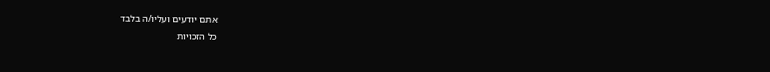אתם יודעים ועליו/ה בלבד
כל הזכויות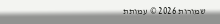שמורות 2026 © עמותת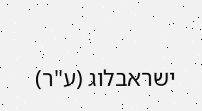ישראבלוג (ע"ר)